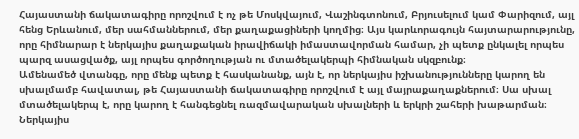Հայաստանի ճակատագիրը որոշվում է ոչ թե Մոսկվայում, Վաշինգտոնում, Բրյուսելում կամ Փարիզում, այլ հենց Երևանում, մեր սահմաններում, մեր քաղաքացիների կողմից։ Այս կարևորագույն հայտարարությունը, որը հիմնարար է ներկայիս քաղաքական իրավիճակի իմաստավորման համար, չի պետք ընկալել որպես պարզ ասացվածք, այլ որպես գործողության ու մտածելակերպի հիմնական սկզբունք։
Ամենամեծ վտանգը, որը մենք պետք է հասկանանք, այն է, որ ներկայիս իշխանությունները կարող են սխալմամբ հավատալ, թե Հայաստանի ճակատագիրը որոշվում է այլ մայրաքաղաքներում։ Սա սխալ մտածելակերպ է, որը կարող է հանգեցնել ռազմավարական սխալների և երկրի շահերի խաթարման։
Ներկայիս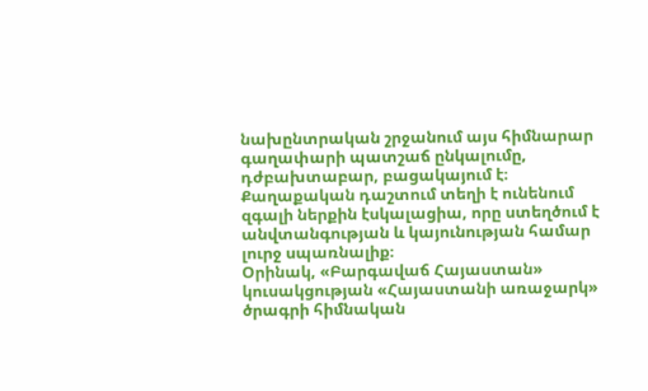նախընտրական շրջանում այս հիմնարար գաղափարի պատշաճ ընկալումը, դժբախտաբար, բացակայում է։ Քաղաքական դաշտում տեղի է ունենում զգալի ներքին էսկալացիա, որը ստեղծում է անվտանգության և կայունության համար լուրջ սպառնալիք։
Օրինակ, «Բարգավաճ Հայաստան» կուսակցության «Հայաստանի առաջարկ» ծրագրի հիմնական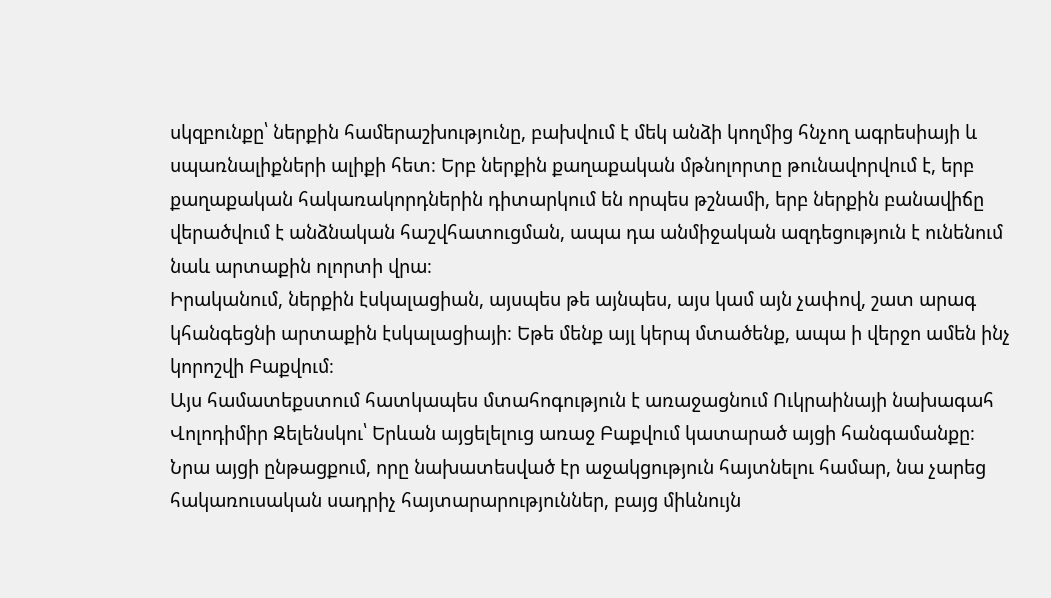սկզբունքը՝ ներքին համերաշխությունը, բախվում է մեկ անձի կողմից հնչող ագրեսիայի և սպառնալիքների ալիքի հետ։ Երբ ներքին քաղաքական մթնոլորտը թունավորվում է, երբ քաղաքական հակառակորդներին դիտարկում են որպես թշնամի, երբ ներքին բանավիճը վերածվում է անձնական հաշվհատուցման, ապա դա անմիջական ազդեցություն է ունենում նաև արտաքին ոլորտի վրա։
Իրականում, ներքին էսկալացիան, այսպես թե այնպես, այս կամ այն չափով, շատ արագ կհանգեցնի արտաքին էսկալացիայի։ Եթե մենք այլ կերպ մտածենք, ապա ի վերջո ամեն ինչ կորոշվի Բաքվում։
Այս համատեքստում հատկապես մտահոգություն է առաջացնում Ուկրաինայի նախագահ Վոլոդիմիր Զելենսկու՝ Երևան այցելելուց առաջ Բաքվում կատարած այցի հանգամանքը։ Նրա այցի ընթացքում, որը նախատեսված էր աջակցություն հայտնելու համար, նա չարեց հակառուսական սադրիչ հայտարարություններ, բայց միևնույն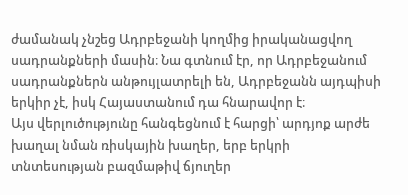ժամանակ չնշեց Ադրբեջանի կողմից իրականացվող սադրանքների մասին։ Նա գտնում էր, որ Ադրբեջանում սադրանքներն անթույլատրելի են, Ադրբեջանն այդպիսի երկիր չէ, իսկ Հայաստանում դա հնարավոր է։
Այս վերլուծությունը հանգեցնում է հարցի՝ արդյոք արժե խաղալ նման ռիսկային խաղեր, երբ երկրի տնտեսության բազմաթիվ ճյուղեր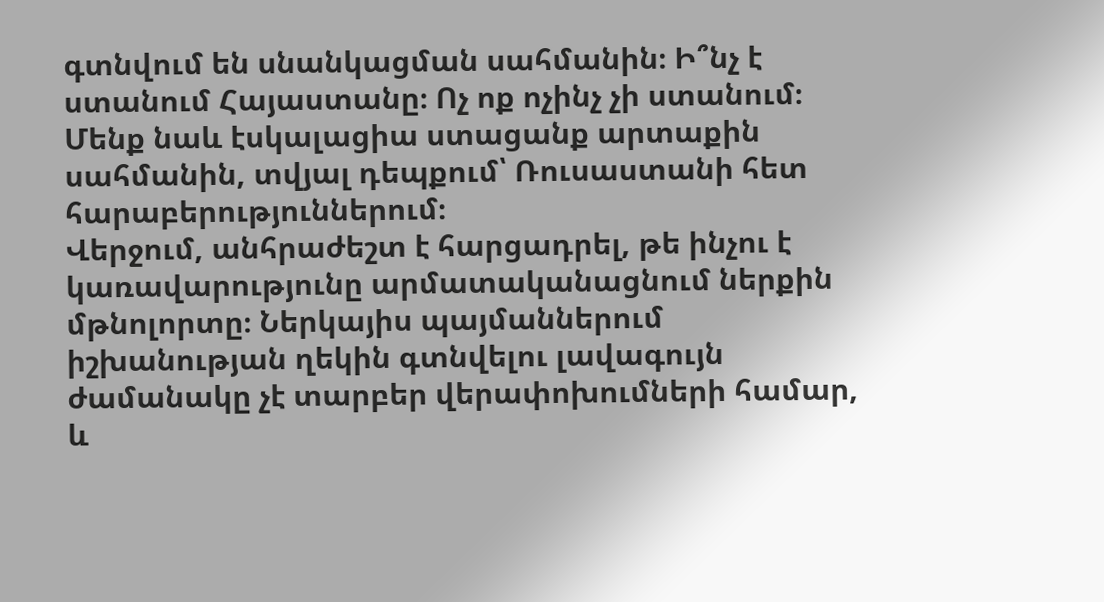գտնվում են սնանկացման սահմանին։ Ի՞նչ է ստանում Հայաստանը։ Ոչ ոք ոչինչ չի ստանում։ Մենք նաև էսկալացիա ստացանք արտաքին սահմանին, տվյալ դեպքում՝ Ռուսաստանի հետ հարաբերություններում։
Վերջում, անհրաժեշտ է հարցադրել, թե ինչու է կառավարությունը արմատականացնում ներքին մթնոլորտը։ Ներկայիս պայմաններում իշխանության ղեկին գտնվելու լավագույն ժամանակը չէ տարբեր վերափոխումների համար, և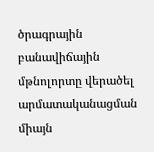ծրագրային բանավիճային մթնոլորտը վերածել արմատականացման միայն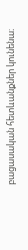բացասական հետևանքներ կունենա։